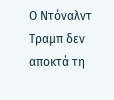Ο Ντόναλντ Τραμπ δεν αποκτά τη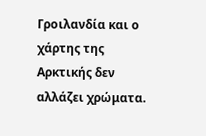Γροιλανδία και ο χάρτης της Αρκτικής δεν αλλάζει χρώματα.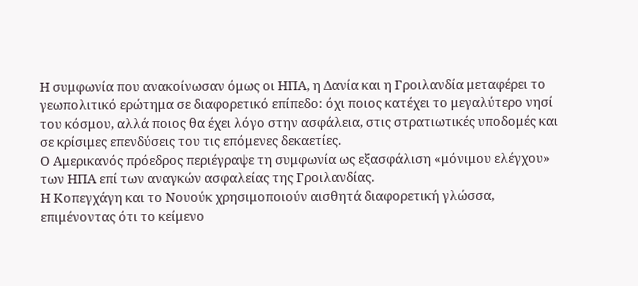Η συμφωνία που ανακοίνωσαν όμως οι ΗΠΑ, η Δανία και η Γροιλανδία μεταφέρει το γεωπολιτικό ερώτημα σε διαφορετικό επίπεδο: όχι ποιος κατέχει το μεγαλύτερο νησί του κόσμου, αλλά ποιος θα έχει λόγο στην ασφάλεια, στις στρατιωτικές υποδομές και σε κρίσιμες επενδύσεις του τις επόμενες δεκαετίες.
Ο Αμερικανός πρόεδρος περιέγραψε τη συμφωνία ως εξασφάλιση «μόνιμου ελέγχου» των ΗΠΑ επί των αναγκών ασφαλείας της Γροιλανδίας.
Η Κοπεγχάγη και το Νουούκ χρησιμοποιούν αισθητά διαφορετική γλώσσα, επιμένοντας ότι το κείμενο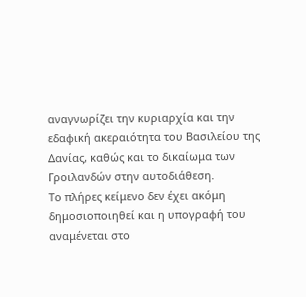αναγνωρίζει την κυριαρχία και την εδαφική ακεραιότητα του Βασιλείου της Δανίας, καθώς και το δικαίωμα των Γροιλανδών στην αυτοδιάθεση.
Το πλήρες κείμενο δεν έχει ακόμη δημοσιοποιηθεί και η υπογραφή του αναμένεται στο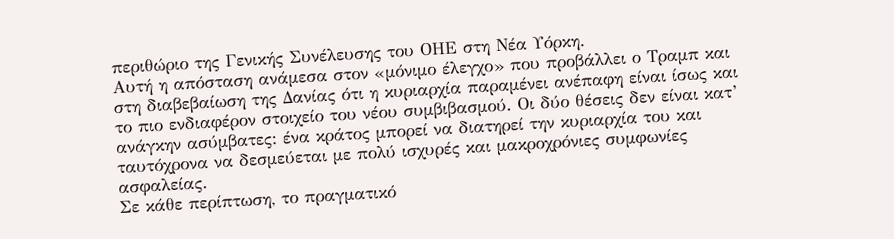περιθώριο της Γενικής Συνέλευσης του ΟΗΕ στη Νέα Υόρκη.
Αυτή η απόσταση ανάμεσα στον «μόνιμο έλεγχο» που προβάλλει ο Τραμπ και στη διαβεβαίωση της Δανίας ότι η κυριαρχία παραμένει ανέπαφη είναι ίσως και το πιο ενδιαφέρον στοιχείο του νέου συμβιβασμού. Οι δύο θέσεις δεν είναι κατ’ ανάγκην ασύμβατες: ένα κράτος μπορεί να διατηρεί την κυριαρχία του και ταυτόχρονα να δεσμεύεται με πολύ ισχυρές και μακροχρόνιες συμφωνίες ασφαλείας.
Σε κάθε περίπτωση, το πραγματικό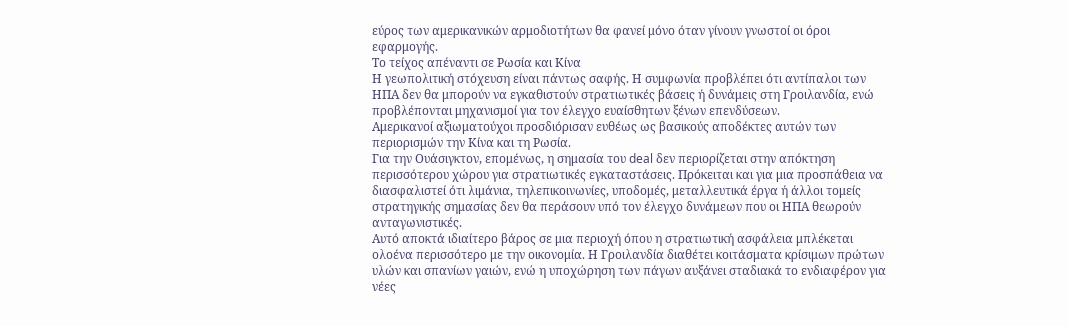εύρος των αμερικανικών αρμοδιοτήτων θα φανεί μόνο όταν γίνουν γνωστοί οι όροι εφαρμογής.
Το τείχος απέναντι σε Ρωσία και Κίνα
Η γεωπολιτική στόχευση είναι πάντως σαφής. Η συμφωνία προβλέπει ότι αντίπαλοι των ΗΠΑ δεν θα μπορούν να εγκαθιστούν στρατιωτικές βάσεις ή δυνάμεις στη Γροιλανδία, ενώ προβλέπονται μηχανισμοί για τον έλεγχο ευαίσθητων ξένων επενδύσεων.
Αμερικανοί αξιωματούχοι προσδιόρισαν ευθέως ως βασικούς αποδέκτες αυτών των περιορισμών την Κίνα και τη Ρωσία.
Για την Ουάσιγκτον, επομένως, η σημασία του deal δεν περιορίζεται στην απόκτηση περισσότερου χώρου για στρατιωτικές εγκαταστάσεις. Πρόκειται και για μια προσπάθεια να διασφαλιστεί ότι λιμάνια, τηλεπικοινωνίες, υποδομές, μεταλλευτικά έργα ή άλλοι τομείς στρατηγικής σημασίας δεν θα περάσουν υπό τον έλεγχο δυνάμεων που οι ΗΠΑ θεωρούν ανταγωνιστικές.
Αυτό αποκτά ιδιαίτερο βάρος σε μια περιοχή όπου η στρατιωτική ασφάλεια μπλέκεται ολοένα περισσότερο με την οικονομία. Η Γροιλανδία διαθέτει κοιτάσματα κρίσιμων πρώτων υλών και σπανίων γαιών, ενώ η υποχώρηση των πάγων αυξάνει σταδιακά το ενδιαφέρον για νέες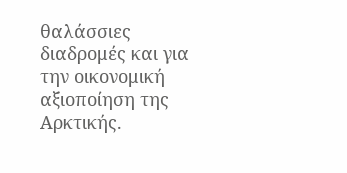θαλάσσιες διαδρομές και για την οικονομική αξιοποίηση της Αρκτικής.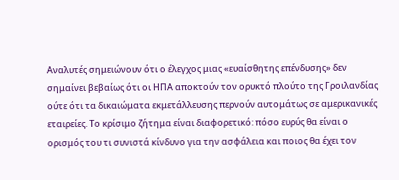Αναλυτές σημειώνουν ότι ο έλεγχος μιας «ευαίσθητης επένδυσης» δεν σημαίνει βεβαίως ότι οι ΗΠΑ αποκτούν τον ορυκτό πλούτο της Γροιλανδίας ούτε ότι τα δικαιώματα εκμετάλλευσης περνούν αυτομάτως σε αμερικανικές εταιρείες. Το κρίσιμο ζήτημα είναι διαφορετικό: πόσο ευρύς θα είναι ο ορισμός του τι συνιστά κίνδυνο για την ασφάλεια και ποιος θα έχει τον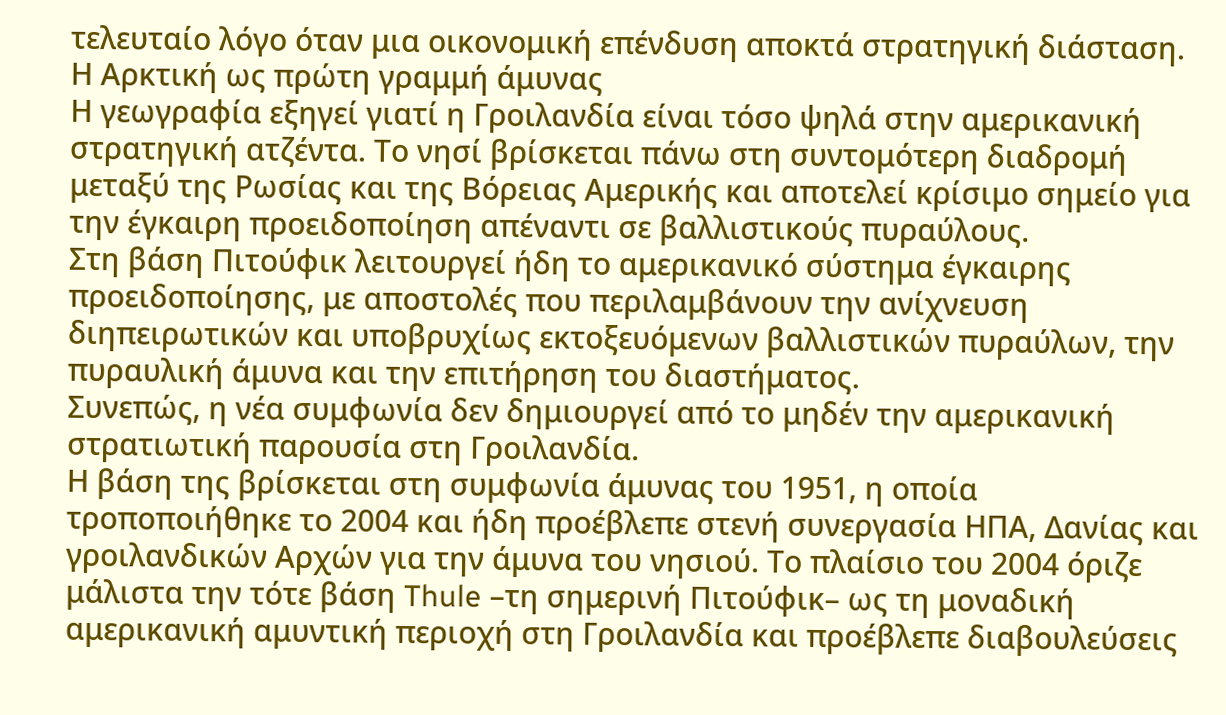τελευταίο λόγο όταν μια οικονομική επένδυση αποκτά στρατηγική διάσταση.
Η Αρκτική ως πρώτη γραμμή άμυνας
Η γεωγραφία εξηγεί γιατί η Γροιλανδία είναι τόσο ψηλά στην αμερικανική στρατηγική ατζέντα. Το νησί βρίσκεται πάνω στη συντομότερη διαδρομή μεταξύ της Ρωσίας και της Βόρειας Αμερικής και αποτελεί κρίσιμο σημείο για την έγκαιρη προειδοποίηση απέναντι σε βαλλιστικούς πυραύλους.
Στη βάση Πιτούφικ λειτουργεί ήδη το αμερικανικό σύστημα έγκαιρης προειδοποίησης, με αποστολές που περιλαμβάνουν την ανίχνευση διηπειρωτικών και υποβρυχίως εκτοξευόμενων βαλλιστικών πυραύλων, την πυραυλική άμυνα και την επιτήρηση του διαστήματος.
Συνεπώς, η νέα συμφωνία δεν δημιουργεί από το μηδέν την αμερικανική στρατιωτική παρουσία στη Γροιλανδία.
Η βάση της βρίσκεται στη συμφωνία άμυνας του 1951, η οποία τροποποιήθηκε το 2004 και ήδη προέβλεπε στενή συνεργασία ΗΠΑ, Δανίας και γροιλανδικών Αρχών για την άμυνα του νησιού. Το πλαίσιο του 2004 όριζε μάλιστα την τότε βάση Thule –τη σημερινή Πιτούφικ– ως τη μοναδική αμερικανική αμυντική περιοχή στη Γροιλανδία και προέβλεπε διαβουλεύσεις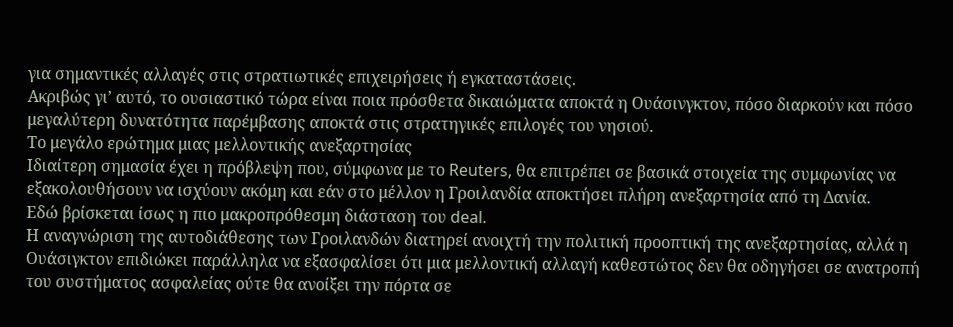για σημαντικές αλλαγές στις στρατιωτικές επιχειρήσεις ή εγκαταστάσεις.
Ακριβώς γι’ αυτό, το ουσιαστικό τώρα είναι ποια πρόσθετα δικαιώματα αποκτά η Ουάσινγκτον, πόσο διαρκούν και πόσο μεγαλύτερη δυνατότητα παρέμβασης αποκτά στις στρατηγικές επιλογές του νησιού.
Το μεγάλο ερώτημα μιας μελλοντικής ανεξαρτησίας
Ιδιαίτερη σημασία έχει η πρόβλεψη που, σύμφωνα με το Reuters, θα επιτρέπει σε βασικά στοιχεία της συμφωνίας να εξακολουθήσουν να ισχύουν ακόμη και εάν στο μέλλον η Γροιλανδία αποκτήσει πλήρη ανεξαρτησία από τη Δανία.
Εδώ βρίσκεται ίσως η πιο μακροπρόθεσμη διάσταση του deal.
Η αναγνώριση της αυτοδιάθεσης των Γροιλανδών διατηρεί ανοιχτή την πολιτική προοπτική της ανεξαρτησίας, αλλά η Ουάσιγκτον επιδιώκει παράλληλα να εξασφαλίσει ότι μια μελλοντική αλλαγή καθεστώτος δεν θα οδηγήσει σε ανατροπή του συστήματος ασφαλείας ούτε θα ανοίξει την πόρτα σε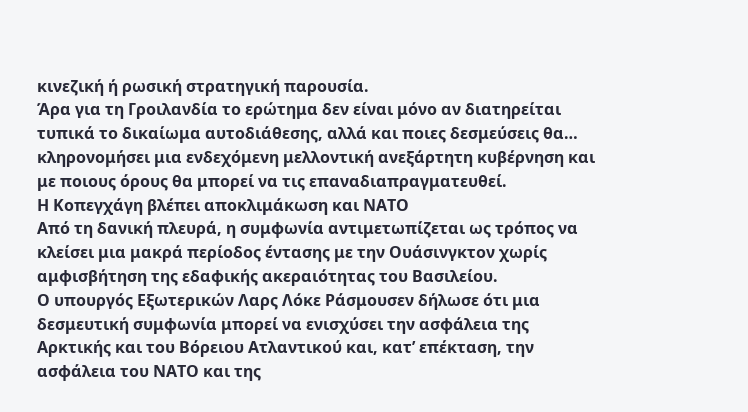κινεζική ή ρωσική στρατηγική παρουσία.
Άρα για τη Γροιλανδία το ερώτημα δεν είναι μόνο αν διατηρείται τυπικά το δικαίωμα αυτοδιάθεσης, αλλά και ποιες δεσμεύσεις θα… κληρονομήσει μια ενδεχόμενη μελλοντική ανεξάρτητη κυβέρνηση και με ποιους όρους θα μπορεί να τις επαναδιαπραγματευθεί.
Η Κοπεγχάγη βλέπει αποκλιμάκωση και ΝΑΤΟ
Από τη δανική πλευρά, η συμφωνία αντιμετωπίζεται ως τρόπος να κλείσει μια μακρά περίοδος έντασης με την Ουάσινγκτον χωρίς αμφισβήτηση της εδαφικής ακεραιότητας του Βασιλείου.
Ο υπουργός Εξωτερικών Λαρς Λόκε Ράσμουσεν δήλωσε ότι μια δεσμευτική συμφωνία μπορεί να ενισχύσει την ασφάλεια της Αρκτικής και του Βόρειου Ατλαντικού και, κατ’ επέκταση, την ασφάλεια του ΝΑΤΟ και της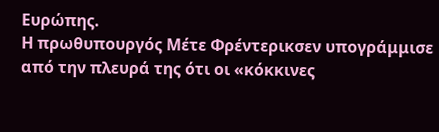Ευρώπης.
Η πρωθυπουργός Μέτε Φρέντερικσεν υπογράμμισε από την πλευρά της ότι οι «κόκκινες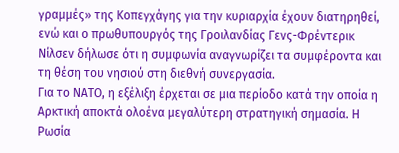γραμμές» της Κοπεγχάγης για την κυριαρχία έχουν διατηρηθεί, ενώ και ο πρωθυπουργός της Γροιλανδίας Γενς-Φρέντερικ Νίλσεν δήλωσε ότι η συμφωνία αναγνωρίζει τα συμφέροντα και τη θέση του νησιού στη διεθνή συνεργασία.
Για το ΝΑΤΟ, η εξέλιξη έρχεται σε μια περίοδο κατά την οποία η Αρκτική αποκτά ολοένα μεγαλύτερη στρατηγική σημασία. Η Ρωσία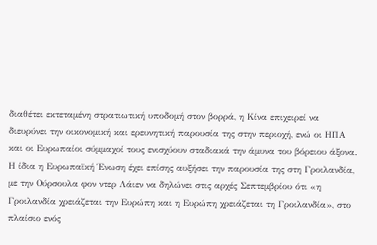διαθέτει εκτεταμένη στρατιωτική υποδομή στον βορρά, η Κίνα επιχειρεί να διευρύνει την οικονομική και ερευνητική παρουσία της στην περιοχή, ενώ οι ΗΠΑ και οι Ευρωπαίοι σύμμαχοί τους ενισχύουν σταδιακά την άμυνα του βόρειου άξονα.
Η ίδια η Ευρωπαϊκή Ένωση έχει επίσης αυξήσει την παρουσία της στη Γροιλανδία, με την Ούρσουλα φον ντερ Λάιεν να δηλώνει στις αρχές Σεπτεμβρίου ότι «η Γροιλανδία χρειάζεται την Ευρώπη και η Ευρώπη χρειάζεται τη Γροιλανδία», στο πλαίσιο ενός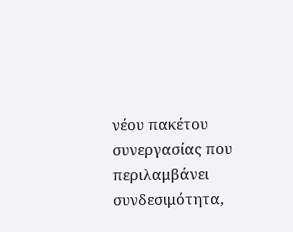νέου πακέτου συνεργασίας που περιλαμβάνει συνδεσιμότητα,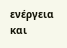ενέργεια και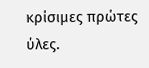κρίσιμες πρώτες ύλες.